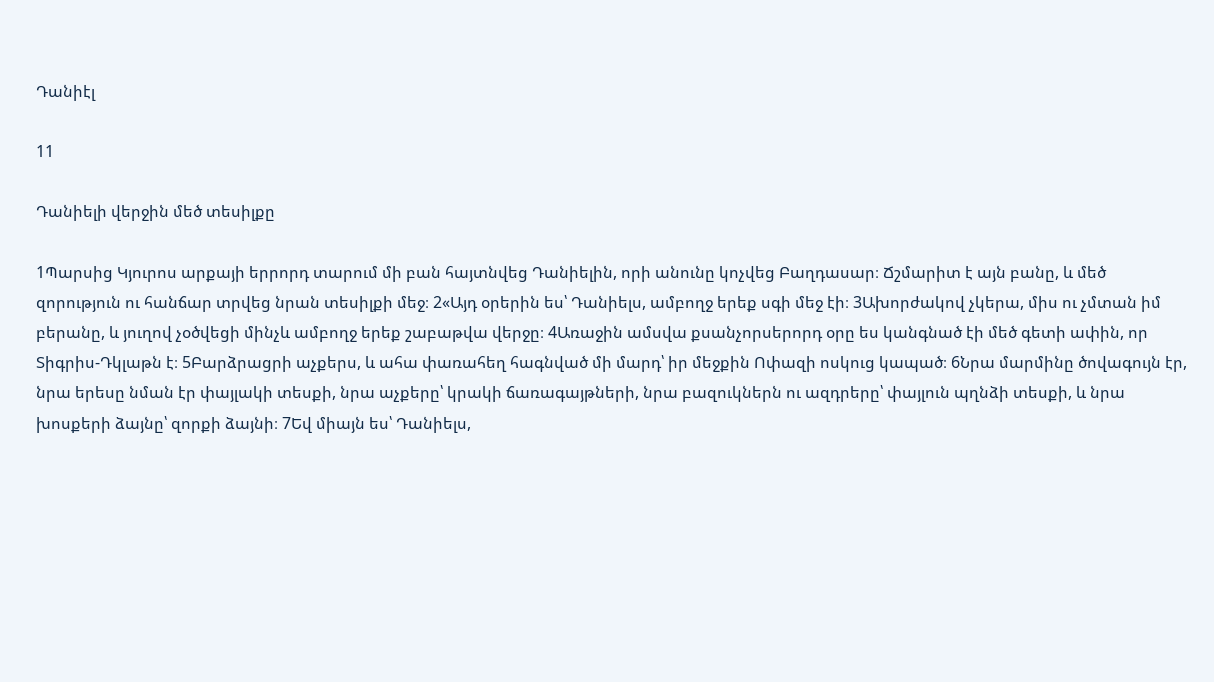Դանիէլ

11

Դանիելի վերջին մեծ տեսիլքը

1Պարսից Կյուրոս արքայի երրորդ տարում մի բան հայտնվեց Դանիելին, որի անունը կոչվեց Բաղդասար։ Ճշմարիտ է այն բանը, և մեծ զորություն ու հանճար տրվեց նրան տեսիլքի մեջ։ 2«Այդ օրերին ես՝ Դանիելս, ամբողջ երեք սգի մեջ էի։ 3Ախորժակով չկերա, միս ու չմտան իմ բերանը, և յուղով չօծվեցի մինչև ամբողջ երեք շաբաթվա վերջը։ 4Առաջին ամսվա քսանչորսերորդ օրը ես կանգնած էի մեծ գետի ափին, որ Տիգրիս-Դկլաթն է։ 5Բարձրացրի աչքերս, և ահա փառահեղ հագնված մի մարդ՝ իր մեջքին Ոփազի ոսկուց կապած։ 6Նրա մարմինը ծովագույն էր, նրա երեսը նման էր փայլակի տեսքի, նրա աչքերը՝ կրակի ճառագայթների, նրա բազուկներն ու ազդրերը՝ փայլուն պղնձի տեսքի, և նրա խոսքերի ձայնը՝ զորքի ձայնի։ 7Եվ միայն ես՝ Դանիելս,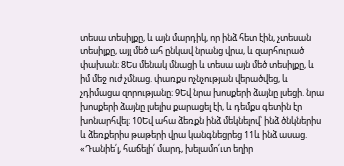տեսա տեսիլքը, և այն մարդիկ, որ ինձ հետ էին, չտեսան տեսիլքը, այլ մեծ ահ ընկավ նրանց վրա, և զարհուրած փախան։ 8Ես մենակ մնացի և տեսա այն մեծ տեսիլքը, և իմ մեջ ուժ չմնաց. փառքս ոչնչության վերածվեց, և չդիմացա զորությանը։ 9Եվ նրա խոսքերի ձայնը լսեցի. նրա խոսքերի ձայնը լսելիս քարացել էի, և դեմքս գետին էր խոնարհվել։ 10Եվ ահա ձեռքն ինձ մեկնելով՝ ինձ ծնկներիս և ձեռքերիս թաթերի վրա կանգնեցրեց 11և ինձ ասաց. «Դանիե՛լ, հաճելի՛ մարդ, խելամո՛ւտ եղիր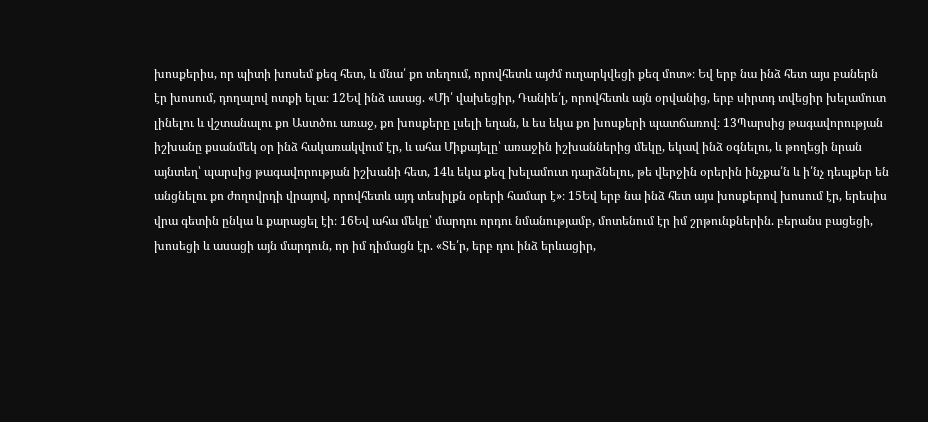խոսքերիս, որ պիտի խոսեմ քեզ հետ, և մնա՛ քո տեղում, որովհետև այժմ ուղարկվեցի քեզ մոտ»։ Եվ երբ նա ինձ հետ այս բաներն էր խոսում, դողալով ոտքի ելա։ 12Եվ ինձ ասաց. «Մի՛ վախեցիր, Դանիե՛լ, որովհետև այն օրվանից, երբ սիրտդ տվեցիր խելամուտ լինելու և վշտանալու քո Աստծու առաջ, քո խոսքերը լսելի եղան, և ես եկա քո խոսքերի պատճառով։ 13Պարսից թագավորության իշխանը քսանմեկ օր ինձ հակառակվում էր, և ահա Միքայելը՝ առաջին իշխաններից մեկը, եկավ ինձ օգնելու, և թողեցի նրան այնտեղ՝ պարսից թագավորության իշխանի հետ, 14և եկա քեզ խելամուտ դարձնելու, թե վերջին օրերին ինչքա՛ն և ի՛նչ դեպքեր են անցնելու քո ժողովրդի վրայով, որովհետև այդ տեսիլքն օրերի համար է»։ 15Եվ երբ նա ինձ հետ այս խոսքերով խոսում էր, երեսիս վրա գետին ընկա և քարացել էի։ 16Եվ ահա մեկը՝ մարդու որդու նմանությամբ, մոտենում էր իմ շրթունքներին. բերանս բացեցի, խոսեցի և ասացի այն մարդուն, որ իմ դիմացն էր. «Տե՛ր, երբ դու ինձ երևացիր,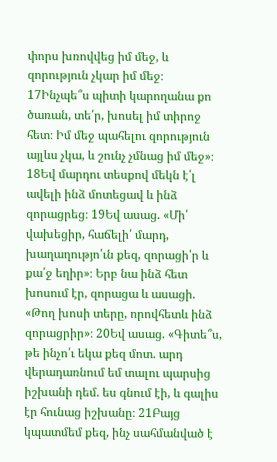փորս խռովվեց իմ մեջ, և զորություն չկար իմ մեջ։ 17Ինչպե՞ս պիտի կարողանա քո ծառան, տե՛ր, խոսել իմ տիրոջ հետ։ Իմ մեջ պահելու զորություն այլևս չկա, և շունչ չմնաց իմ մեջ»։ 18Եվ մարդու տեսքով մեկն է՛լ ավելի ինձ մոտեցավ և ինձ զորացրեց։ 19Եվ ասաց. «Մի՛ վախեցիր, հաճելի՛ մարդ, խաղաղությո՛ւն քեզ, զորացի՛ր և քա՛ջ եղիր»։ Երբ նա ինձ հետ խոսում էր, զորացա և ասացի. «Թող խոսի տերը, որովհետև ինձ զորացրիր»։ 20Եվ ասաց. «Գիտե՞ս, թե ինչո՛ւ եկա քեզ մոտ. արդ վերադառնում եմ տալու պարսից իշխանի դեմ. ես գնում էի, և գալիս էր հունաց իշխանը։ 21Բայց կպատմեմ քեզ, ինչ սահմանված է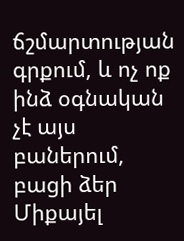ճշմարտության գրքում, և ոչ ոք ինձ օգնական չէ այս բաներում, բացի ձեր Միքայել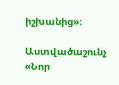իշխանից»։

Աստվածաշունչ «Նոր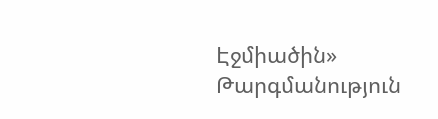Էջմիածին» Թարգմանություն